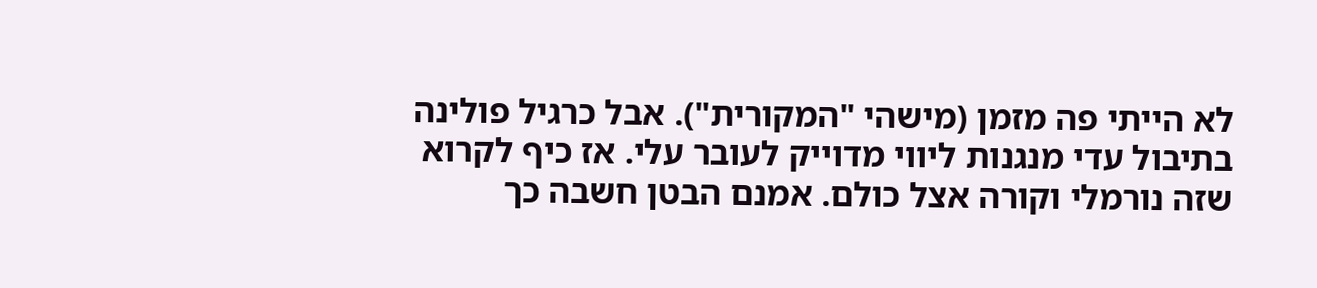לא הייתי פה מזמן (מישהי "המקורית"). אבל כרגיל פולינה בתיבול עדי מנגנות ליווי מדוייק לעובר עלי. אז כיף לקרוא שזה נורמלי וקורה אצל כולם. אמנם הבטן חשבה כך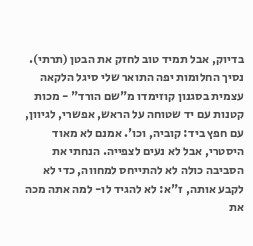בדיוק, אבל תמיד טוב לחזק את הבטן (תרתי).
נסיך החלומות יפה התואר שלי סיגל הלקאה עצמית בסגנון קוזימדו מ"שם הורד" - מכות קטנות עם יד שטוחה על הראש, אפשרי, לגיוון, עם חפץ ביד: קוביה, וכו'. אמנם לא מאוד היסטרי, אבל לא נעים לצפייה. הנחתי את הסביבה כולה לא להתייחס למחווה, כדי לא לקבע אותה, ז"א: לא להגיד לו- למה אתה מכה את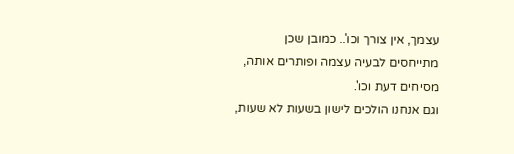עצמך, אין צורך וכו'.. כמובן שכן מתייחסים לבעיה עצמה ופותרים אותה, מסיחים דעת וכו'.
וגם אנחנו הולכים לישון בשעות לא שעות,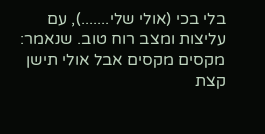בלי בכי (אולי שלי.......), עם עליצות ומצב רוח טוב. שנאמר: מקסים מקסים אבל אולי תישן קצת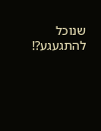שנוכל להתגעגע?!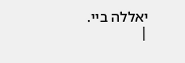יאללה ביי.
|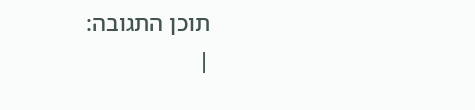תוכן התגובה:
|